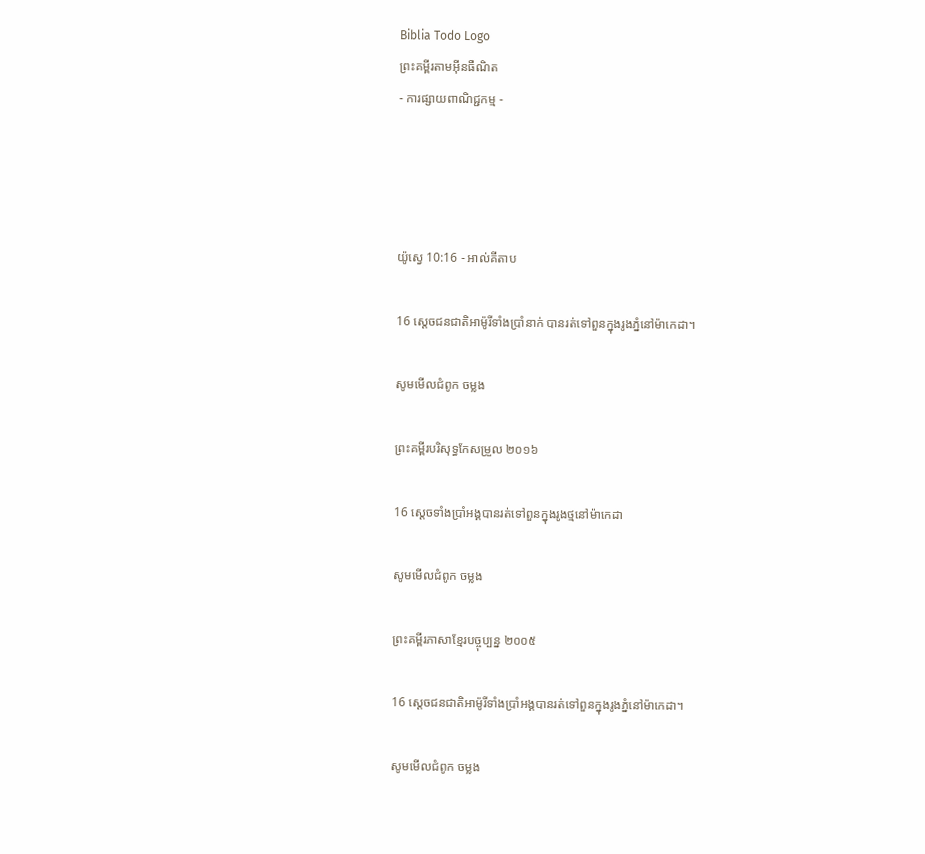Biblia Todo Logo
ព្រះគម្ពីរតាមអ៊ីនធឺណិត
- ការផ្សាយពាណិជ្ជកម្ម -




យ៉ូស្វេ 10:16 - អាល់គីតាប

16 ស្តេចជន‌ជាតិអាម៉ូរីទាំងប្រាំនាក់ បានរត់ទៅពួនក្នុងរូងភ្នំនៅម៉ាកេដា។

សូមមើលជំពូក ចម្លង

ព្រះគម្ពីរបរិសុទ្ធកែសម្រួល ២០១៦

16 ស្តេចទាំងប្រាំអង្គបានរត់ទៅពួនក្នុងរូងថ្មនៅម៉ាកេដា

សូមមើលជំពូក ចម្លង

ព្រះគម្ពីរភាសាខ្មែរបច្ចុប្បន្ន ២០០៥

16 ស្ដេចជន‌ជាតិអាម៉ូរីទាំងប្រាំអង្គបានរត់ទៅពួនក្នុងរូងភ្នំនៅម៉ាកេ‌ដា។

សូមមើលជំពូក ចម្លង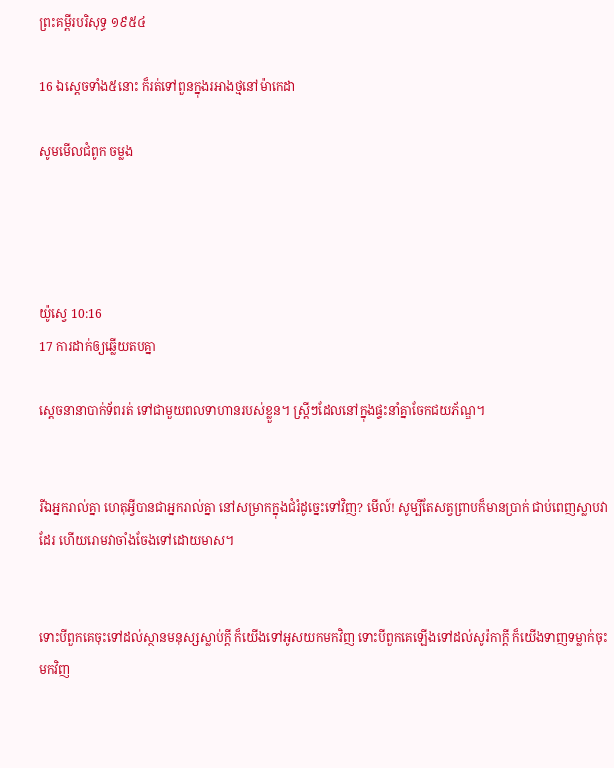ព្រះគម្ពីរបរិសុទ្ធ ១៩៥៤

16 ឯស្តេចទាំង៥នោះ ក៏រត់ទៅពួនក្នុងរអាងថ្មនៅម៉ាកេដា

សូមមើលជំពូក ចម្លង




យ៉ូស្វេ 10:16
17 ការដាក់ឲ្យឆ្លើយតបគ្នា

ស្ដេចនានាបាក់ទ័ពរត់ ទៅជាមួយពលទាហានរបស់ខ្លួន។ ស្ត្រីៗដែលនៅក្នុងផ្ទះនាំគ្នាចែកជយ‌ភ័ណ្ឌ។


រីឯអ្នករាល់គ្នា ហេតុអ្វីបានជាអ្នករាល់គ្នា នៅសម្រាកក្នុងជំរំដូច្នេះទៅវិញ? មើល៍! សូម្បីតែសត្វព្រាបក៏មានប្រាក់ ជាប់ពេញស្លាបវាដែរ ហើយរោមវាចាំងចែងទៅដោយមាស។


ទោះបីពួកគេចុះទៅដល់ស្ថានមនុស្សស្លាប់ក្ដី ក៏យើងទៅអូសយកមកវិញ ទោះបីពួកគេឡើងទៅដល់សូរ៉កាក្ដី ក៏យើងទាញទម្លាក់ចុះមកវិញ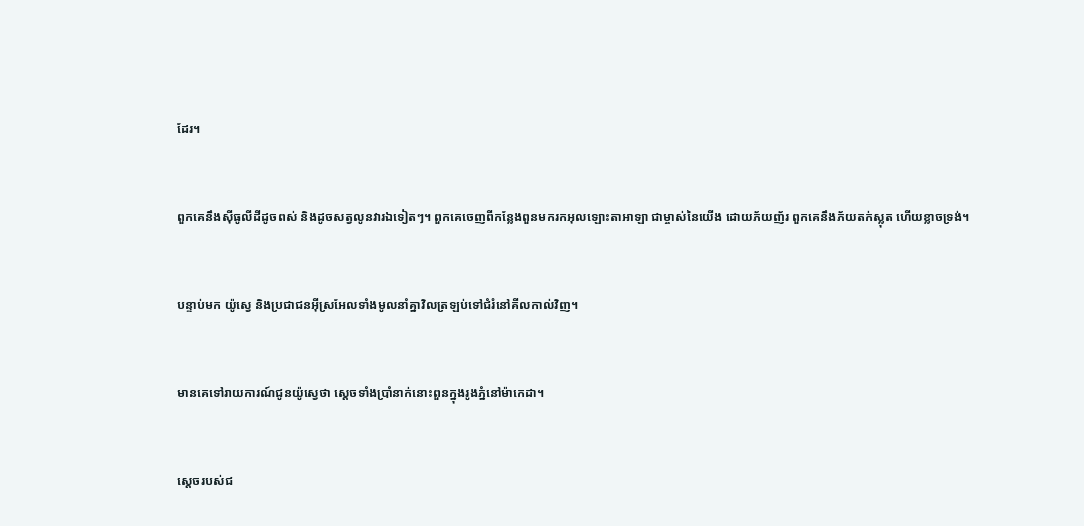ដែរ។


ពួកគេនឹងស៊ីធូលីដីដូចពស់ និងដូចសត្វលូនវារឯទៀតៗ។ ពួកគេចេញពីកន្លែងពួនមករកអុលឡោះ‌តាអាឡា ជាម្ចាស់នៃយើង ដោយភ័យញ័រ ពួកគេនឹងភ័យតក់‌ស្លុត ហើយខ្លាចទ្រង់។


បន្ទាប់មក យ៉ូស្វេ និងប្រជា‌ជនអ៊ីស្រ‌អែលទាំងមូលនាំគ្នាវិលត្រឡប់ទៅជំរំនៅគីល‌កាល់វិញ។


មានគេទៅរាយ‌ការណ៍ជូនយ៉ូស្វេថា ស្តេចទាំងប្រាំនាក់នោះពួនក្នុងរូងភ្នំនៅម៉ាកេដា។


ស្តេចរបស់ជ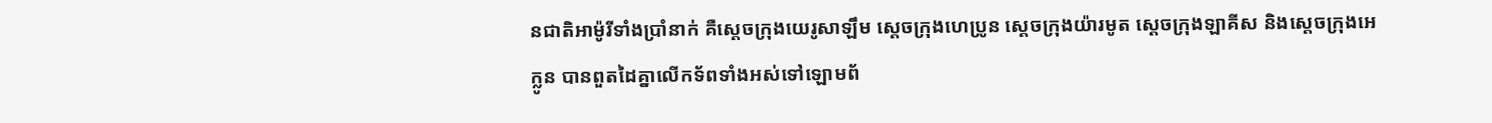ន‌ជាតិអាម៉ូរីទាំងប្រាំនាក់ គឺស្តេចក្រុងយេរូសាឡឹម ស្តេចក្រុងហេប្រូន ស្តេចក្រុងយ៉ារមូត ស្តេចក្រុងឡាគីស និងស្តេចក្រុងអេក្លូន បានពួតដៃគ្នាលើកទ័ពទាំងអស់ទៅឡោម‌ព័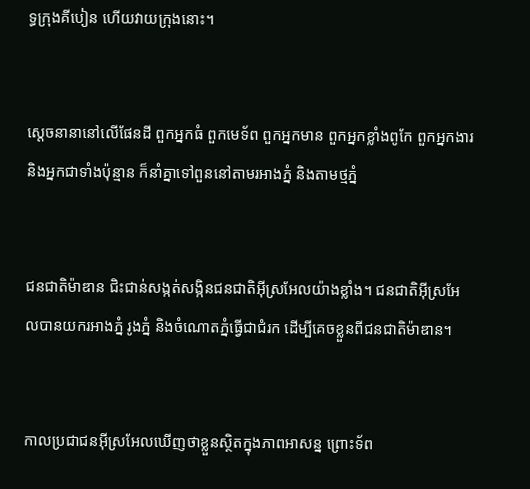ទ្ធក្រុងគីបៀន ហើយវាយក្រុងនោះ។


ស្ដេចនានានៅលើផែនដី ពួកអ្នកធំ ពួកមេ‌ទ័ព ពួកអ្នកមាន ពួកអ្នកខ្លាំងពូកែ ពួកអ្នកងារ និងអ្នកជាទាំងប៉ុន្មាន ក៏នាំគ្នាទៅពួននៅតាមរអាងភ្នំ និងតាមថ្មភ្នំ


ជន‌ជាតិម៉ាឌាន ជិះ‌ជាន់សង្កត់‌សង្កិនជន‌ជាតិអ៊ីស្រ‌អែលយ៉ាងខ្លាំង។ ជន‌ជាតិអ៊ីស្រ‌អែលបានយករអាងភ្នំ រូងភ្នំ និងចំណោតភ្នំធ្វើជាជំរក ដើម្បីគេចខ្លួនពីជន‌ជាតិម៉ាឌាន។


កាលប្រជា‌ជនអ៊ីស្រ‌អែលឃើញថាខ្លួនស្ថិតក្នុងភាពអាសន្ន ព្រោះទ័ព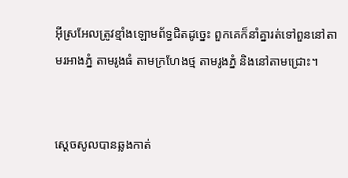អ៊ីស្រ‌អែលត្រូវខ្មាំងឡោមព័ទ្ធជិតដូច្នេះ ពួកគេក៏នាំគ្នារត់ទៅពួននៅតាមរអាងភ្នំ តាមរូងធំ តាមក្រហែងថ្ម តាមរូងភ្នំ និងនៅតាមជ្រោះ។


ស្តេចសូលបានឆ្លងកាត់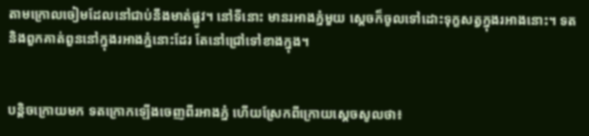តាមក្រោលចៀមដែលនៅជាប់នឹងមាត់ផ្លូវ។ នៅទីនោះ មានរអាងភ្នំមួយ ស្តេចក៏ចូលទៅដោះទុក្ខសត្វក្នុងរអាងនោះ។ ទត និងពួកគាត់ពួននៅក្នុងរអាងភ្នំនោះដែរ តែនៅជ្រៅទៅខាងក្នុង។


បន្តិចក្រោយមក ទតក្រោកឡើងចេញពីរអាងភ្នំ ហើយស្រែកពីក្រោយស្តេចសូលថា៖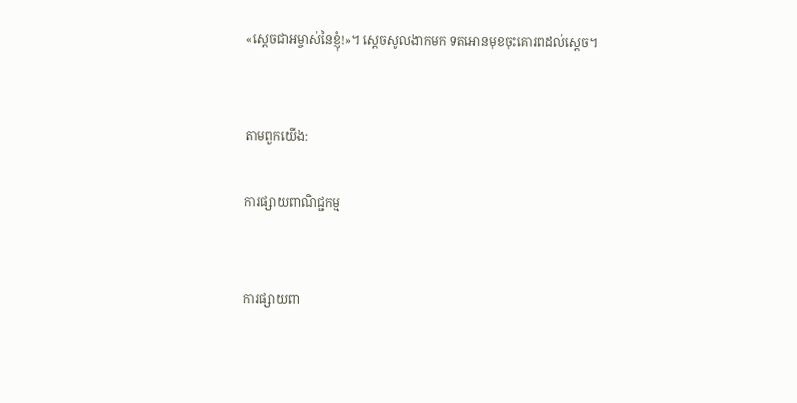«ស្តេចជាអម្ចាស់នៃខ្ញុំ!»។ ស្តេចសូលងាកមក ទតអោនមុខចុះគោរពដល់ស្តេច។


តាមពួកយើង:

ការផ្សាយពាណិជ្ជកម្ម


ការផ្សាយពា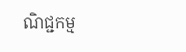ណិជ្ជកម្ម